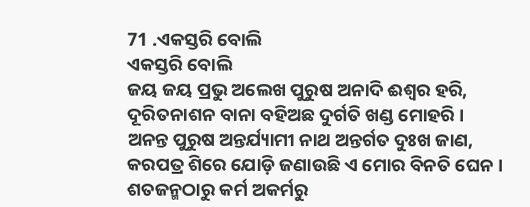71 .ଏକସ୍ତରି ବୋଲି
ଏକସ୍ତରି ବୋଲି
ଜୟ ଜୟ ପ୍ରଭୁ ଅଲେଖ ପୁରୁଷ ଅନାଦି ଈଶ୍ୱର ହରି,
ଦୂରିତନାଶନ ବାନା ବହିଅଛ ଦୁର୍ଗତି ଖଣ୍ଡ ମୋହରି ।
ଅନନ୍ତ ପୁରୁଷ ଅନ୍ତର୍ଯ୍ୟାମୀ ନାଥ ଅନ୍ତର୍ଗତ ଦୁଃଖ ଜାଣ,
କରପତ୍ର ଶିରେ ଯୋଡ଼ି ଜଣାଉଛି ଏ ମୋର ବିନତି ଘେନ ।
ଶତଜନ୍ମଠାରୁ କର୍ମ ଅକର୍ମରୁ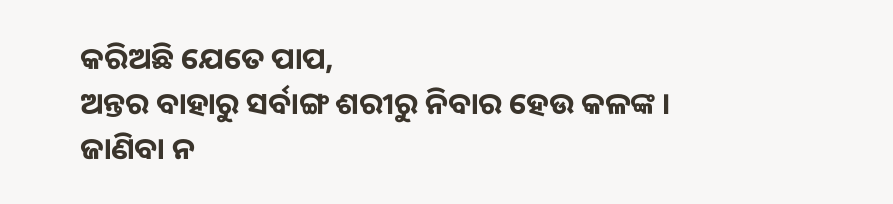କରିଅଛି ଯେତେ ପାପ,
ଅନ୍ତର ବାହାରୁ ସର୍ବାଙ୍ଗ ଶରୀରୁ ନିବାର ହେଉ କଳଙ୍କ ।
ଜାଣିବା ନ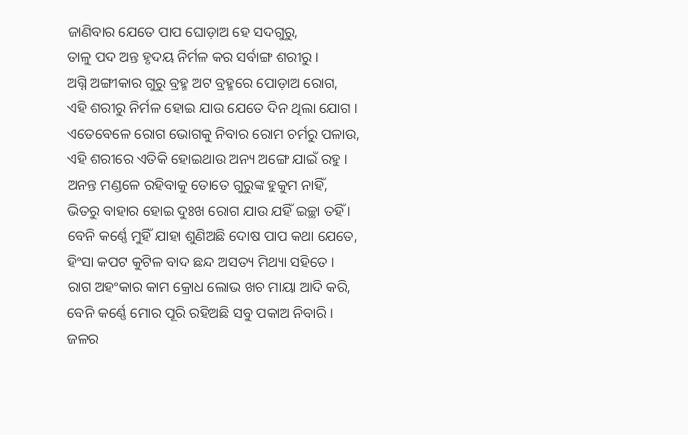ଜାଣିବାର ଯେତେ ପାପ ଘୋଡ଼ାଅ ହେ ସଦଗୁରୁ,
ତାଳୁ ପଦ ଅନ୍ତ ହୃଦୟ ନିର୍ମଳ କର ସର୍ବାଙ୍ଗ ଶରୀରୁ ।
ଅଗ୍ନି ଅଙ୍ଗୀକାର ଗୁରୁ ବ୍ରହ୍ମ ଅଟ ବ୍ରହ୍ମରେ ପୋଡ଼ାଅ ରୋଗ,
ଏହି ଶରୀରୁ ନିର୍ମଳ ହୋଇ ଯାଉ ଯେତେ ଦିନ ଥିଲା ଯୋଗ ।
ଏତେବେଳେ ରୋଗ ଭୋଗକୁ ନିବାର ରୋମ ଚର୍ମରୁ ପଳାଉ,
ଏହି ଶରୀରେ ଏତିକି ହୋଇଥାଉ ଅନ୍ୟ ଅଙ୍ଗେ ଯାଇଁ ରହୁ ।
ଅନନ୍ତ ମଣ୍ଡଳେ ରହିବାକୁ ତୋତେ ଗୁରୁଙ୍କ ହୁକୁମ ନାହିଁ,
ଭିତରୁ ବାହାର ହୋଇ ଦୁଃଖ ରୋଗ ଯାଉ ଯହିଁ ଇଚ୍ଛା ତହିଁ ।
ବେନି କର୍ଣ୍ଣେ ମୁହିଁ ଯାହା ଶୁଣିଅଛି ଦୋଷ ପାପ କଥା ଯେତେ,
ହିଂସା କପଟ କୁଟିଳ ବାଦ ଛନ୍ଦ ଅସତ୍ୟ ମିଥ୍ୟା ସହିତେ ।
ରାଗ ଅହଂକାର କାମ କ୍ରୋଧ ଲୋଭ ଖଚ ମାୟା ଆଦି କରି,
ବେନି କର୍ଣ୍ଣେ ମୋର ପୂରି ରହିଅଛି ସବୁ ପକାଅ ନିବାରି ।
ଜଳର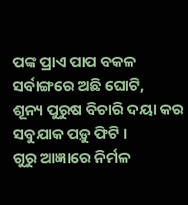ପଙ୍କ ପ୍ରାଏ ପାପ ବକଳ ସର୍ବାଙ୍ଗରେ ଅଛି ଘୋଟି,
ଶୂନ୍ୟ ପୁରୁଷ ବିଚାରି ଦୟା କର ସବୁଯାକ ପଡ଼ୁ ଫିଟି ।
ଗୁରୁ ଆଜ୍ଞାରେ ନିର୍ମଳ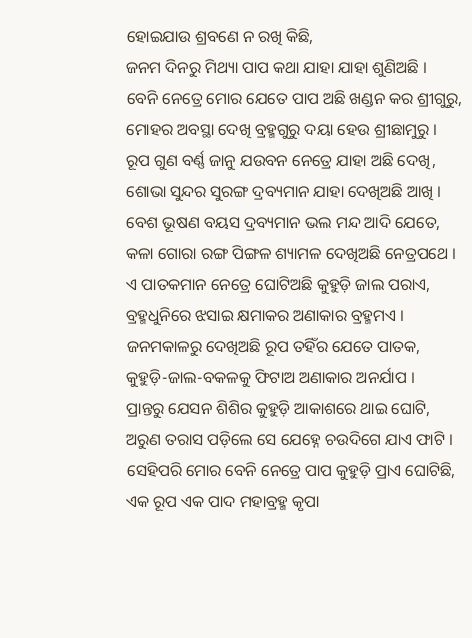ହୋଇଯାଉ ଶ୍ରବଣେ ନ ରଖି କିଛି,
ଜନମ ଦିନରୁ ମିଥ୍ୟା ପାପ କଥା ଯାହା ଯାହା ଶୁଣିଅଛି ।
ବେନି ନେତ୍ରେ ମୋର ଯେତେ ପାପ ଅଛି ଖଣ୍ଡନ କର ଶ୍ରୀଗୁରୁ,
ମୋହର ଅବସ୍ଥା ଦେଖି ବ୍ରହ୍ମଗୁରୁ ଦୟା ହେଉ ଶ୍ରୀଛାମୁରୁ ।
ରୂପ ଗୁଣ ବର୍ଣ୍ଣ ଜାନୁ ଯଉବନ ନେତ୍ରେ ଯାହା ଅଛି ଦେଖି,
ଶୋଭା ସୁନ୍ଦର ସୁରଙ୍ଗ ଦ୍ରବ୍ୟମାନ ଯାହା ଦେଖିଅଛି ଆଖି ।
ବେଶ ଭୂଷଣ ବୟସ ଦ୍ରବ୍ୟମାନ ଭଲ ମନ୍ଦ ଆଦି ଯେତେ,
କଳା ଗୋରା ରଙ୍ଗ ପିଙ୍ଗଳ ଶ୍ୟାମଳ ଦେଖିଅଛି ନେତ୍ରପଥେ ।
ଏ ପାତକମାନ ନେତ୍ରେ ଘୋଟିଅଛି କୁହୁଡ଼ି ଜାଲ ପରାଏ,
ବ୍ରହ୍ମଧୁନିରେ ଝସାଇ କ୍ଷମାକର ଅଣାକାର ବ୍ରହ୍ମମଏ ।
ଜନମକାଳରୁ ଦେଖିଅଛି ରୂପ ତହିଁର ଯେତେ ପାତକ,
କୁହୁଡ଼ି-ଜାଲ-ବକଳକୁ ଫିଟାଅ ଅଣାକାର ଅନର୍ଯାପ ।
ପ୍ରାନ୍ତରୁ ଯେସନ ଶିଶିର କୁହୁଡ଼ି ଆକାଶରେ ଥାଇ ଘୋଟି,
ଅରୁଣ ତରାସ ପଡ଼ିଲେ ସେ ଯେହ୍ନେ ଚଉଦିଗେ ଯାଏ ଫାଟି ।
ସେହିପରି ମୋର ବେନି ନେତ୍ରେ ପାପ କୁହୁଡ଼ି ପ୍ରାଏ ଘୋଟିଛି,
ଏକ ରୂପ ଏକ ପାଦ ମହାବ୍ରହ୍ମ କୃପା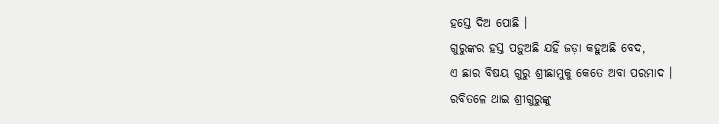ହସ୍ତେ ଦିଅ ପୋଛି ।
ଗୁରୁଙ୍କର ହସ୍ତ ପଡ଼ୁଅଛି ଯହିଁ ଜଡ଼ା କହୁଅଛି ବେଦ,
ଏ ଛାର ବିଷୟ ଗୁରୁ ଶ୍ରୀଛାମୁକୁ କେତେ ଅବା ପରମାଦ ।
ରବିତଳେ ଥାଇ ଶ୍ରୀଗୁରୁଙ୍କୁ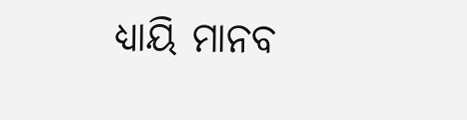ଧ୍ୟାୟି ମାନବ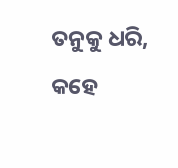ତନୁକୁ ଧରି,
କହେ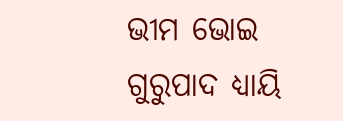ଭୀମ ଭୋଇ ଗୁରୁପାଦ ଧ୍ୟାୟି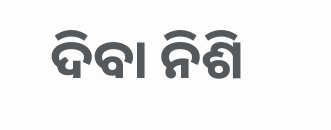ଦିବା ନିଶି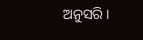ଅନୁସରି ।